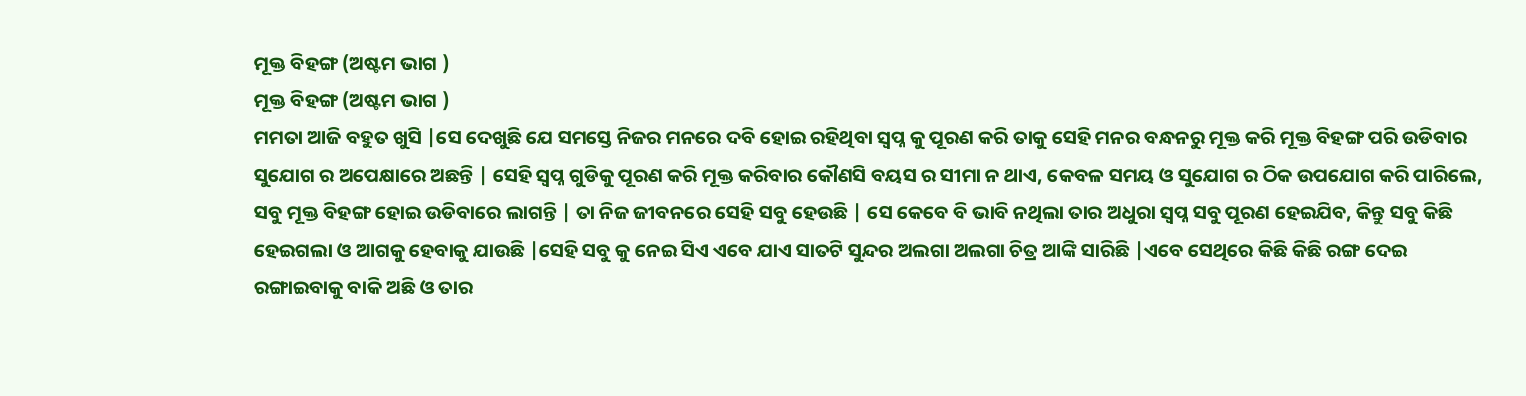ମୂକ୍ତ ବିହଙ୍ଗ (ଅଷ୍ଟମ ଭାଗ )
ମୂକ୍ତ ବିହଙ୍ଗ (ଅଷ୍ଟମ ଭାଗ )
ମମତା ଆଜି ବହୁତ ଖୁସି |ସେ ଦେଖୁଛି ଯେ ସମସ୍ତେ ନିଜର ମନରେ ଦବି ହୋଇ ରହିଥିବା ସ୍ବପ୍ନ କୁ ପୂରଣ କରି ତାକୁ ସେହି ମନର ବନ୍ଧନରୁ ମୂକ୍ତ କରି ମୂକ୍ତ ବିହଙ୍ଗ ପରି ଉଡିବାର ସୁଯୋଗ ର ଅପେକ୍ଷାରେ ଅଛନ୍ତି | ସେହି ସ୍ବପ୍ନ ଗୁଡିକୁ ପୂରଣ କରି ମୂକ୍ତ କରିବାର କୌଣସି ବୟସ ର ସୀମା ନ ଥାଏ, କେବଳ ସମୟ ଓ ସୁଯୋଗ ର ଠିକ ଉପଯୋଗ କରି ପାରିଲେ, ସବୁ ମୂକ୍ତ ବିହଙ୍ଗ ହୋଇ ଉଡିବାରେ ଲାଗନ୍ତି | ତା ନିଜ ଜୀବନରେ ସେହି ସବୁ ହେଉଛି | ସେ କେବେ ବି ଭାବି ନଥିଲା ତାର ଅଧୁରା ସ୍ବପ୍ନ ସବୁ ପୂରଣ ହେଇଯିବ, କିନ୍ତୁ ସବୁ କିଛି ହେଇଗଲା ଓ ଆଗକୁ ହେବାକୁ ଯାଉଛି |ସେହି ସବୁ କୁ ନେଇ ସିଏ ଏବେ ଯାଏ ସାତଟି ସୁନ୍ଦର ଅଲଗା ଅଲଗା ଚିତ୍ର ଆଙ୍କି ସାରିଛି |ଏବେ ସେଥିରେ କିଛି କିଛି ରଙ୍ଗ ଦେଇ ରଙ୍ଗାଇବାକୁ ବାକି ଅଛି ଓ ତାର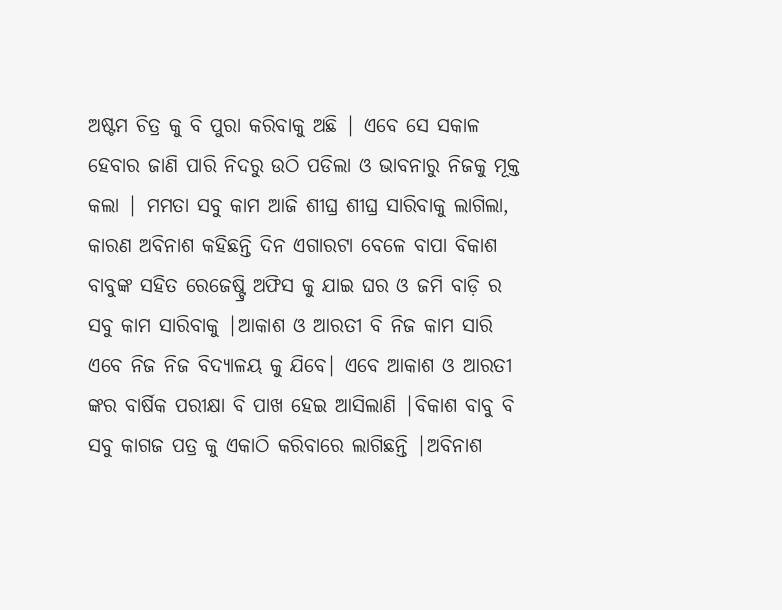ଅଷ୍ଟମ ଚିତ୍ର କୁ ବି ପୁରା କରିବାକୁ ଅଛି | ଏବେ ସେ ସକାଳ ହେବାର ଜାଣି ପାରି ନିଦରୁ ଉଠି ପଡିଲା ଓ ଭାବନାରୁ ନିଜକୁ ମୂକ୍ତ କଲା | ମମତା ସବୁ କାମ ଆଜି ଶୀଘ୍ର ଶୀଘ୍ର ସାରିବାକୁ ଲାଗିଲା, କାରଣ ଅବିନାଶ କହିଛନ୍ତି ଦିନ ଏଗାରଟା ବେଳେ ବାପା ବିକାଶ ବାବୁଙ୍କ ସହିତ ରେଜେଷ୍ଟ୍ରି ଅଫିସ କୁ ଯାଇ ଘର ଓ ଜମି ବାଡ଼ି ର ସବୁ କାମ ସାରିବାକୁ |ଆକାଶ ଓ ଆରତୀ ବି ନିଜ କାମ ସାରି ଏବେ ନିଜ ନିଜ ବିଦ୍ୟାଳୟ କୁ ଯିବେ| ଏବେ ଆକାଶ ଓ ଆରତୀ ଙ୍କର ବାର୍ଷିକ ପରୀକ୍ଷା ବି ପାଖ ହେଇ ଆସିଲାଣି |ବିକାଶ ବାବୁ ବି ସବୁ କାଗଜ ପତ୍ର କୁ ଏକାଠି କରିବାରେ ଲାଗିଛନ୍ତି |ଅବିନାଶ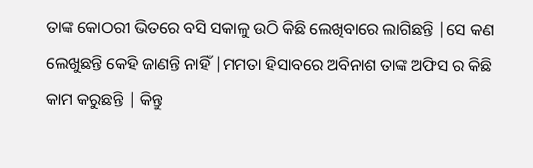ତାଙ୍କ କୋଠରୀ ଭିତରେ ବସି ସକାଳୁ ଉଠି କିଛି ଲେଖିବାରେ ଲାଗିଛନ୍ତି |ସେ କଣ ଲେଖୁଛନ୍ତି କେହି ଜାଣନ୍ତି ନାହିଁ |ମମତା ହିସାବରେ ଅବିନାଶ ତାଙ୍କ ଅଫିସ ର କିଛି କାମ କରୁଛନ୍ତି | କିନ୍ତୁ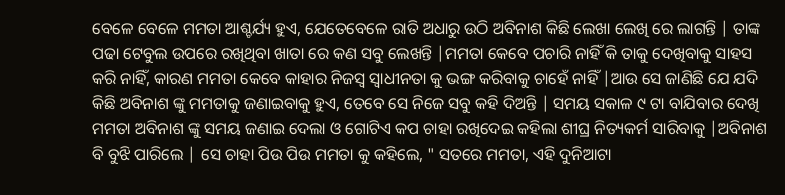ବେଳେ ବେଳେ ମମତା ଆଶ୍ଚର୍ଯ୍ୟ ହୁଏ, ଯେତେବେଳେ ରାତି ଅଧାରୁ ଉଠି ଅବିନାଶ କିଛି ଲେଖା ଲେଖି ରେ ଲାଗନ୍ତି | ତାଙ୍କ ପଢା ଟେବୁଲ ଉପରେ ରଖିଥିବା ଖାତା ରେ କଣ ସବୁ ଲେଖନ୍ତି |ମମତା କେବେ ପଚାରି ନାହିଁ କି ତାକୁ ଦେଖିବାକୁ ସାହସ କରି ନାହିଁ, କାରଣ ମମତା କେବେ କାହାର ନିଜସ୍ୱ ସ୍ୱାଧୀନତା କୁ ଭଙ୍ଗ କରିବାକୁ ଚାହେଁ ନାହିଁ |ଆଉ ସେ ଜାଣିଛି ଯେ ଯଦି କିଛି ଅବିନାଶ ଙ୍କୁ ମମତାକୁ ଜଣାଇବାକୁ ହୁଏ, ତେବେ ସେ ନିଜେ ସବୁ କହି ଦିଅନ୍ତି | ସମୟ ସକାଳ ୯ ଟା ବାଯିବାର ଦେଖି ମମତା ଅବିନାଶ ଙ୍କୁ ସମୟ ଜଣାଇ ଦେଲା ଓ ଗୋଟିଏ କପ ଚାହା ରଖିଦେଇ କହିଲା ଶୀଘ୍ର ନିତ୍ୟକର୍ମ ସାରିବାକୁ |ଅବିନାଶ ବି ବୁଝି ପାରିଲେ | ସେ ଚାହା ପିଉ ପିଉ ମମତା କୁ କହିଲେ, " ସତରେ ମମତା, ଏହି ଦୁନିଆଟା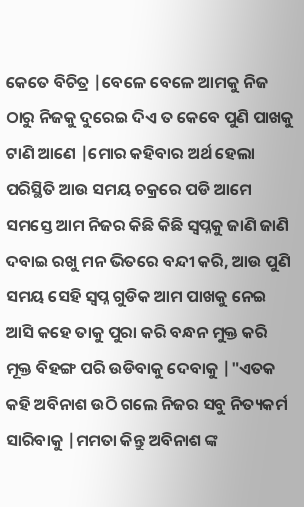କେତେ ବିଚିତ୍ର |ବେଳେ ବେଳେ ଆମକୁ ନିଜ ଠାରୁ ନିଜକୁ ଦୁରେଇ ଦିଏ ତ କେବେ ପୁଣି ପାଖକୁ ଟାଣି ଆଣେ |ମୋର କହିବାର ଅର୍ଥ ହେଲା ପରିସ୍ଥିତି ଆଉ ସମୟ ଚକ୍ରରେ ପଡି ଆମେ ସମସ୍ତେ ଆମ ନିଜର କିଛି କିଛି ସ୍ୱପ୍ନକୁ ଜାଣି ଜାଣି ଦବାଇ ରଖୁ ମନ ଭିତରେ ବନ୍ଦୀ କରି, ଆଉ ପୁଣି ସମୟ ସେହି ସ୍ବପ୍ନ ଗୁଡିକ ଆମ ପାଖକୁ ନେଇ ଆସି କହେ ତାକୁ ପୁରା କରି ବନ୍ଧନ ମୁକ୍ତ କରି ମୂକ୍ତ ବିହଙ୍ଗ ପରି ଉଡିବାକୁ ଦେବାକୁ |"ଏତକ କହି ଅବିନାଶ ଉଠି ଗଲେ ନିଜର ସବୁ ନିତ୍ୟକର୍ମ ସାରିବାକୁ |ମମତା କିନ୍ତୁ ଅବିନାଶ ଙ୍କ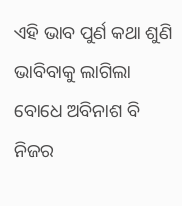ଏହି ଭାବ ପୁର୍ଣ କଥା ଶୁଣି ଭାବିବାକୁ ଲାଗିଲା ବୋଧେ ଅବିନାଶ ବି ନିଜର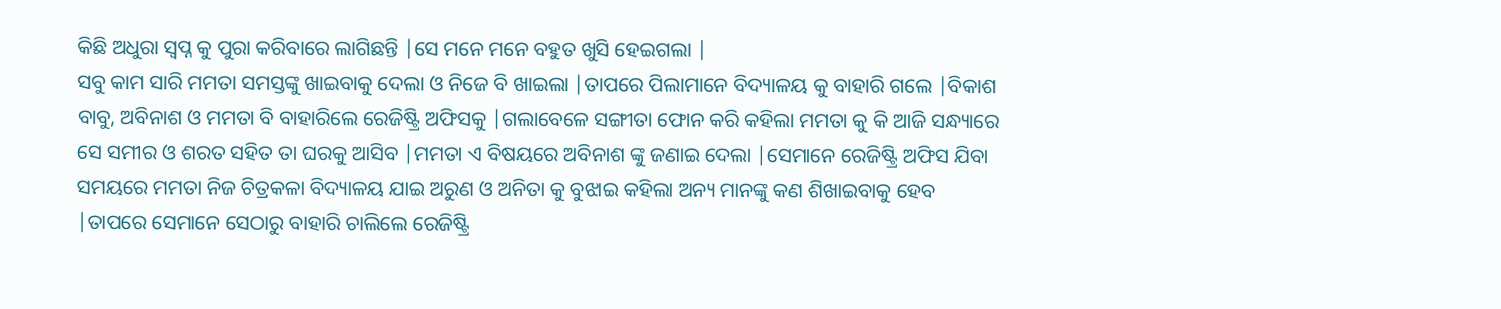କିଛି ଅଧୁରା ସ୍ବପ୍ନ କୁ ପୁରା କରିବାରେ ଲାଗିଛନ୍ତି |ସେ ମନେ ମନେ ବହୁତ ଖୁସି ହେଇଗଲା |
ସବୁ କାମ ସାରି ମମତା ସମସ୍ତଙ୍କୁ ଖାଇବାକୁ ଦେଲା ଓ ନିଜେ ବି ଖାଇଲା |ତାପରେ ପିଲାମାନେ ବିଦ୍ୟାଳୟ କୁ ବାହାରି ଗଲେ |ବିକାଶ ବାବୁ, ଅବିନାଶ ଓ ମମତା ବି ବାହାରିଲେ ରେଜିଷ୍ଟ୍ରି ଅଫିସକୁ |ଗଲାବେଳେ ସଙ୍ଗୀତା ଫୋନ କରି କହିଲା ମମତା କୁ କି ଆଜି ସନ୍ଧ୍ୟାରେ ସେ ସମୀର ଓ ଶରତ ସହିତ ତା ଘରକୁ ଆସିବ |ମମତା ଏ ବିଷୟରେ ଅବିନାଶ ଙ୍କୁ ଜଣାଇ ଦେଲା |ସେମାନେ ରେଜିଷ୍ଟ୍ରି ଅଫିସ ଯିବା ସମୟରେ ମମତା ନିଜ ଚିତ୍ରକଳା ବିଦ୍ୟାଳୟ ଯାଇ ଅରୁଣ ଓ ଅନିତା କୁ ବୁଝାଇ କହିଲା ଅନ୍ୟ ମାନଙ୍କୁ କଣ ଶିଖାଇବାକୁ ହେବ |ତାପରେ ସେମାନେ ସେଠାରୁ ବାହାରି ଚାଲିଲେ ରେଜିଷ୍ଟ୍ରି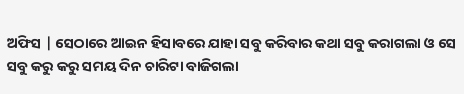ଅଫିସ | ସେଠାରେ ଆଇନ ହିସାବରେ ଯାହା ସବୁ କରିବାର କଥା ସବୁ କରାଗଲା ଓ ସେ ସବୁ କରୁ କରୁ ସମୟ ଦିନ ଚାରିଟା ବାଜିଗଲା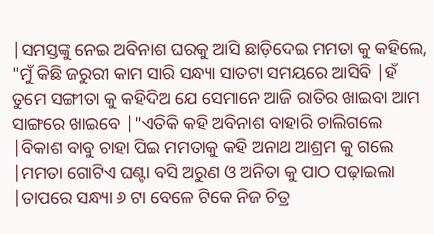|ସମସ୍ତଙ୍କୁ ନେଇ ଅବିନାଶ ଘରକୁ ଆସି ଛାଡ଼ିଦେଇ ମମତା କୁ କହିଲେ, "ମୁଁ କିଛି ଜରୁରୀ କାମ ସାରି ସନ୍ଧ୍ୟା ସାତଟା ସମୟରେ ଆସିବି |ହଁ ତୁମେ ସଙ୍ଗୀତା କୁ କହିଦିଅ ଯେ ସେମାନେ ଆଜି ରାତିର ଖାଇବା ଆମ ସାଙ୍ଗରେ ଖାଇବେ |"ଏତିକି କହି ଅବିନାଶ ବାହାରି ଚାଲିଗଲେ |ବିକାଶ ବାବୁ ଚାହା ପିଇ ମମତାକୁ କହି ଅନାଥ ଆଶ୍ରମ କୁ ଗଲେ |ମମତା ଗୋଟିଏ ଘଣ୍ଟା ବସି ଅରୁଣ ଓ ଅନିତା କୁ ପାଠ ପଢ଼ାଇଲା |ତାପରେ ସନ୍ଧ୍ୟା ୬ ଟା ବେଳେ ଟିକେ ନିଜ ଚିତ୍ର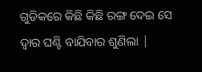ଗୁଡିକରେ କିଛି କିଛି ରଙ୍ଗ ଦେଇ ସେ ଦ୍ୱାର ଘଣ୍ଟି ବାଯିବାର ଶୁଣିଲା |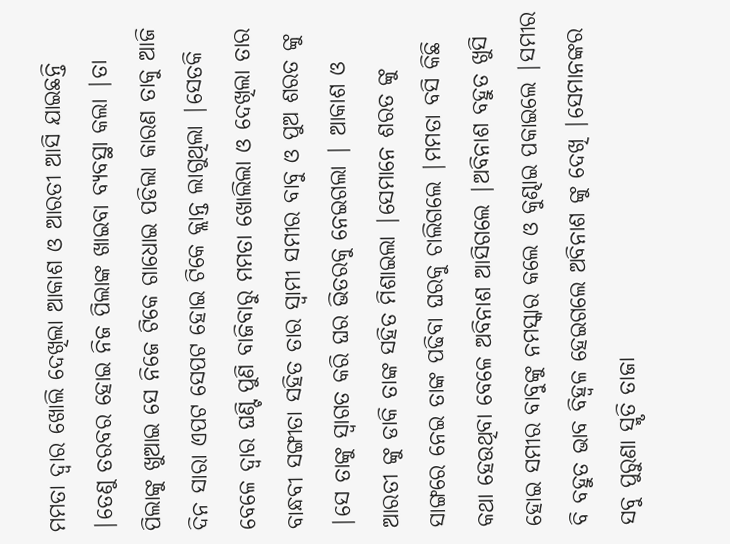ମମତା ଦ୍ୱାର ଖୋଲି ଦେଖିଲା ଆକାଶ ଓ ଆରତୀ ଆସି ଯାଇଛନ୍ତି |ତେଣୁ ତରବର ହୋଇ ନିଜ ପିଲାଙ୍କ ଖାଇବା ବ୍ୟବସ୍ଥା କଲା |ତା ପିଲାଙ୍କୁ ଖୁଆଇ ସେ ନିଜେ ଟିକେ ଗାଧୋଇ ପଡିଲା କାରଣ ତାକୁ ଆଜି ଦିନ ସାରା ଏପଟ ସେପଟ ହୋଇ ଟିକେ କ୍ଲାନ୍ତ ଲାଗୁଥିଲା |ସେତକି ବେଳେ ଦ୍ୱାର ଘଣ୍ଟି ପୁଣି ବାଜିବାରୁ ମମତା ଖୋଲିଲା ଓ ଦେଖିଲା ତାର ବାନ୍ଧବୀ ସଙ୍ଗୀତା ସହିତ ତାର ସ୍ୱାମୀ ସମୀର ବାବୁ ଓ ପୁଅ ଶରତ ଙ୍କୁ |ସେ ତାଙ୍କୁ ସ୍ୱାଗତ କରି ଘର ଭିତରକୁ ନେଇଗଲା | ଆକାଶ ଓ ଆରତୀ ଙ୍କୁ ଡାକି ତାଙ୍କ ସହିତ ମିଶାଇଲା |ସେମାନେ ଶରତ ଙ୍କୁ ସାଙ୍ଗରେ ନେଇ ତାଙ୍କ ପଢିବା ଘରକୁ ଚାଲିଗଲେ |ମମତା ବସି କିଛି କଥା ହେଉଥିବା ବେଳେ ଅବିନାଶ ଆସିଗଲେ |ଅବିନାଶ ବହୁତ ଖୁସି ହୋଇ ସମୀର ବାବୁଙ୍କୁ ନମସ୍କାର କଲେ ଓ କୁଣ୍ଢାଇ ପକାଇଲେ |ସମୀର ବି ବହୁତ ଭାବ ବିହ୍ଵଳ ହେଇଗଲେ ଅବିନାଶ ଙ୍କୁ ଦେଖି |ସେମାନଙ୍କର ସବୁ ପୁରୁଣା ସ୍ମୃତି ତାଜା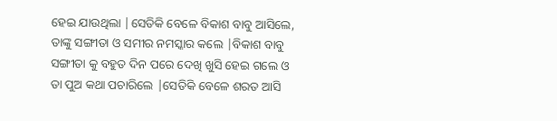ହେଇ ଯାଉଥିଲା |ସେତିକି ବେଳେ ବିକାଶ ବାବୁ ଆସିଲେ, ତାଙ୍କୁ ସଙ୍ଗୀତା ଓ ସମୀର ନମସ୍କାର କଲେ |ବିକାଶ ବାବୁ ସଙ୍ଗୀତା କୁ ବହୁତ ଦିନ ପରେ ଦେଖି ଖୁସି ହେଇ ଗଲେ ଓ ତା ପୁଅ କଥା ପଚାରିଲେ |ସେତିକି ବେଳେ ଶରତ ଆସି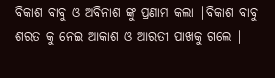ବିକାଶ ବାବୁ ଓ ଅବିନାଶ ଙ୍କୁ ପ୍ରଣାମ କଲା |ବିକାଶ ବାବୁ ଶରତ କୁ ନେଇ ଆକାଶ ଓ ଆରତୀ ପାଖକୁ ଗଲେ |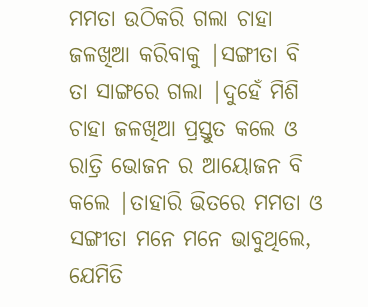ମମତା ଉଠିକରି ଗଲା ଚାହା ଜଳଖିଆ କରିବାକୁ |ସଙ୍ଗୀତା ବି ତା ସାଙ୍ଗରେ ଗଲା |ଦୁହେଁ ମିଶି ଚାହା ଜଳଖିଆ ପ୍ରସ୍ତୁତ କଲେ ଓ ରାତ୍ରି ଭୋଜନ ର ଆୟୋଜନ ବି କଲେ |ତାହାରି ଭିତରେ ମମତା ଓ ସଙ୍ଗୀତା ମନେ ମନେ ଭାବୁଥିଲେ, ଯେମିତି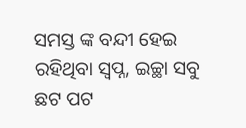ସମସ୍ତ ଙ୍କ ବନ୍ଦୀ ହେଇ ରହିଥିବା ସ୍ବପ୍ନ, ଇଚ୍ଛା ସବୁ ଛଟ ପଟ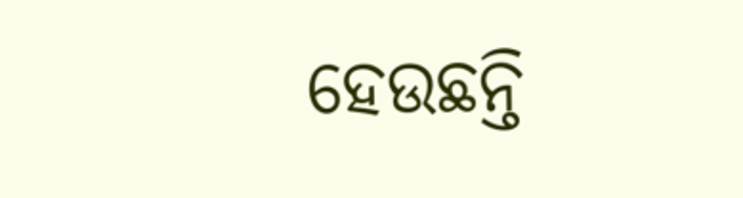ହେଉଛନ୍ତି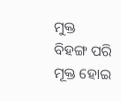ମୁକ୍ତ ବିହଙ୍ଗ ପରି ମୂକ୍ତ ହୋଇ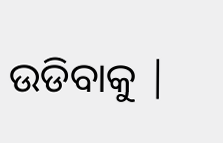ଉଡିବାକୁ |